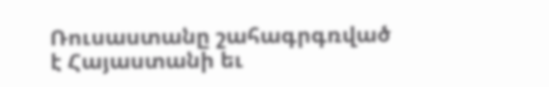Ռուսաստանը շահագրգռված է Հայաստանի եւ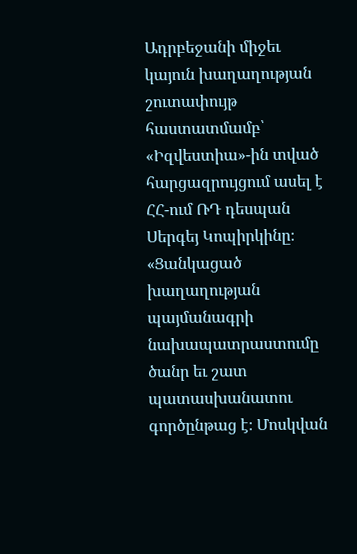Ադրբեջանի միջեւ կայուն խաղաղության շուտափույթ հաստատմամբ՝ «Իզվեստիա»-ին տված հարցազրույցում ասել է ՀՀ-ում ՌԴ դեսպան Սերգեյ Կոպիրկինը։ «Ցանկացած խաղաղության պայմանագրի նախապատրաստումը ծանր եւ շատ պատասխանատու գործընթաց է։ Մոսկվան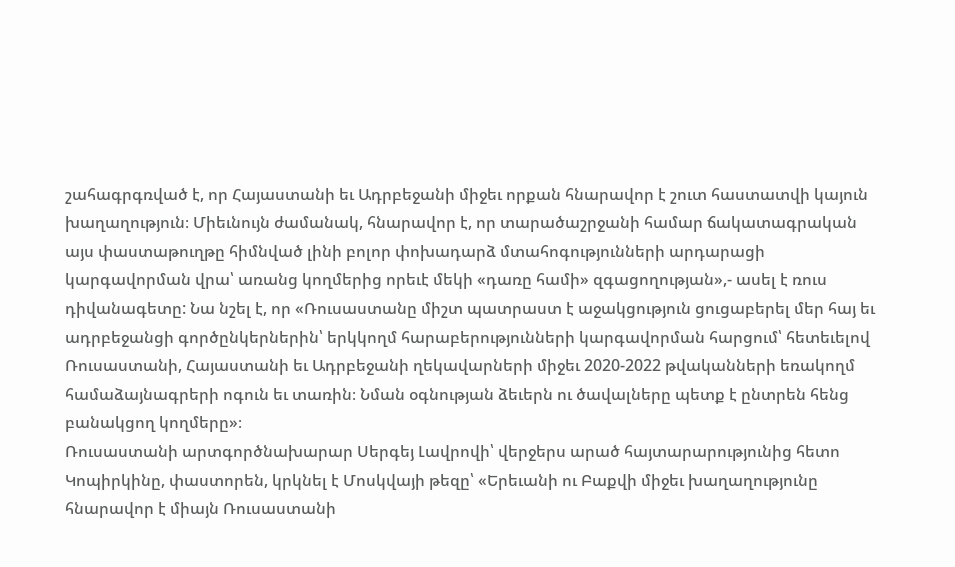շահագրգռված է, որ Հայաստանի եւ Ադրբեջանի միջեւ որքան հնարավոր է շուտ հաստատվի կայուն խաղաղություն։ Միեւնույն ժամանակ, հնարավոր է, որ տարածաշրջանի համար ճակատագրական այս փաստաթուղթը հիմնված լինի բոլոր փոխադարձ մտահոգությունների արդարացի կարգավորման վրա՝ առանց կողմերից որեւէ մեկի «դառը համի» զգացողության»,- ասել է ռուս դիվանագետը: Նա նշել է, որ «Ռուսաստանը միշտ պատրաստ է աջակցություն ցուցաբերել մեր հայ եւ ադրբեջանցի գործընկերներին՝ երկկողմ հարաբերությունների կարգավորման հարցում՝ հետեւելով Ռուսաստանի, Հայաստանի եւ Ադրբեջանի ղեկավարների միջեւ 2020-2022 թվականների եռակողմ համաձայնագրերի ոգուն եւ տառին։ Նման օգնության ձեւերն ու ծավալները պետք է ընտրեն հենց բանակցող կողմերը»։
Ռուսաստանի արտգործնախարար Սերգեյ Լավրովի՝ վերջերս արած հայտարարությունից հետո Կոպիրկինը, փաստորեն, կրկնել է Մոսկվայի թեզը՝ «Երեւանի ու Բաքվի միջեւ խաղաղությունը հնարավոր է միայն Ռուսաստանի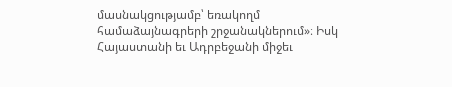մասնակցությամբ՝ եռակողմ համաձայնագրերի շրջանակներում»։ Իսկ Հայաստանի եւ Ադրբեջանի միջեւ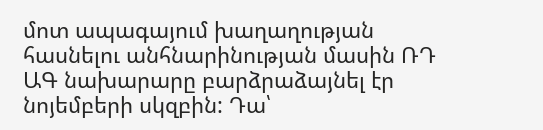մոտ ապագայում խաղաղության հասնելու անհնարինության մասին ՌԴ ԱԳ նախարարը բարձրաձայնել էր նոյեմբերի սկզբին: Դա՝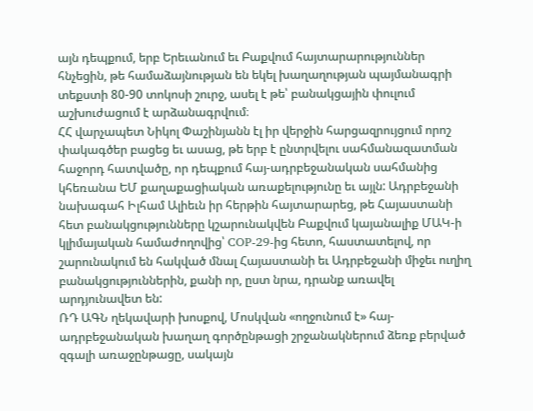այն դեպքում, երբ Երեւանում եւ Բաքվում հայտարարություններ հնչեցին, թե համաձայնության են եկել խաղաղության պայմանագրի տեքստի 80-90 տոկոսի շուրջ, ասել է թե՝ բանակցային փուլում աշխուժացում է արձանագրվում։
ՀՀ վարչապետ Նիկոլ Փաշինյանն էլ իր վերջին հարցազրույցում որոշ փակագծեր բացեց եւ ասաց, թե երբ է ընտրվելու սահմանազատման հաջորդ հատվածը, որ դեպքում հայ-ադրբեջանական սահմանից կհեռանա ԵՄ քաղաքացիական առաքելությունը եւ այլն: Ադրբեջանի նախագահ Իլհամ Ալիեւն իր հերթին հայտարարեց, թե Հայաստանի հետ բանակցությունները կշարունակվեն Բաքվում կայանալիք ՄԱԿ-ի կլիմայական համաժողովից՝ COP-29-ից հետո, հաստատելով, որ շարունակում են հակված մնալ Հայաստանի եւ Ադրբեջանի միջեւ ուղիղ բանակցություններին, քանի որ, ըստ նրա, դրանք առավել արդյունավետ են:
ՌԴ ԱԳՆ ղեկավարի խոսքով, Մոսկվան «ողջունում է» հայ-ադրբեջանական խաղաղ գործընթացի շրջանակներում ձեռք բերված զգալի առաջընթացը, սակայն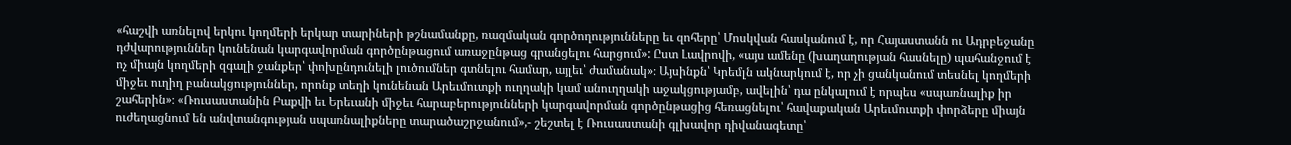«հաշվի առնելով երկու կողմերի երկար տարիների թշնամանքը, ռազմական գործողությունները եւ զոհերը՝ Մոսկվան հասկանում է, որ Հայաստանն ու Ադրբեջանը դժվարություններ կունենան կարգավորման գործընթացում առաջընթաց գրանցելու հարցում»: Ըստ Լավրովի, «այս ամենը (խաղաղության հասնելը) պահանջում է ոչ միայն կողմերի զգալի ջանքեր՝ փոխընդունելի լուծումներ գտնելու համար, այլեւ՝ ժամանակ»։ Այսինքն՝ Կրեմլն ակնարկում է, որ չի ցանկանում տեսնել կողմերի միջեւ ուղիղ բանակցություններ, որոնք տեղի կունենան Արեւմուտքի ուղղակի կամ անուղղակի աջակցությամբ, ավելին՝ դա ընկալում է որպես «սպառնալիք իր շահերին»։ «Ռուսաստանին Բաքվի եւ Երեւանի միջեւ հարաբերությունների կարգավորման գործընթացից հեռացնելու՝ հավաքական Արեւմուտքի փորձերը միայն ուժեղացնում են անվտանգության սպառնալիքները տարածաշրջանում»,- շեշտել է Ռուսաստանի գլխավոր դիվանագետը՝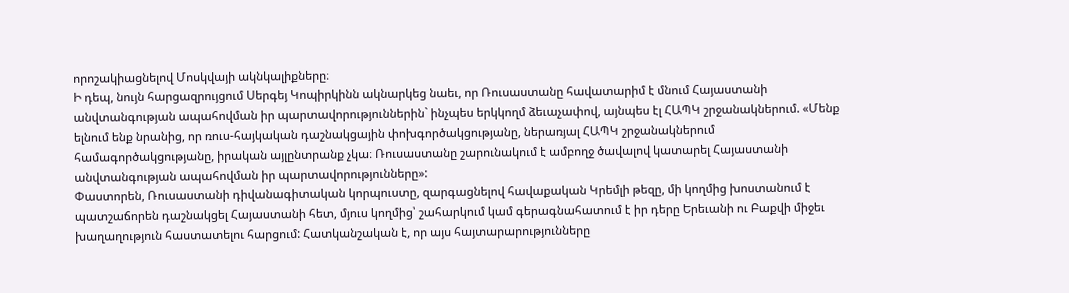որոշակիացնելով Մոսկվայի ակնկալիքները։
Ի դեպ, նույն հարցազրույցում Սերգեյ Կոպիրկինն ակնարկեց նաեւ, որ Ռուսաստանը հավատարիմ է մնում Հայաստանի անվտանգության ապահովման իր պարտավորություններին` ինչպես երկկողմ ձեւաչափով, այնպես էլ ՀԱՊԿ շրջանակներում. «Մենք ելնում ենք նրանից, որ ռուս-հայկական դաշնակցային փոխգործակցությանը, ներառյալ ՀԱՊԿ շրջանակներում համագործակցությանը, իրական այլընտրանք չկա։ Ռուսաստանը շարունակում է ամբողջ ծավալով կատարել Հայաստանի անվտանգության ապահովման իր պարտավորությունները»:
Փաստորեն, Ռուսաստանի դիվանագիտական կորպուստը, զարգացնելով հավաքական Կրեմլի թեզը, մի կողմից խոստանում է պատշաճորեն դաշնակցել Հայաստանի հետ, մյուս կողմից՝ շահարկում կամ գերագնահատում է իր դերը Երեւանի ու Բաքվի միջեւ խաղաղություն հաստատելու հարցում: Հատկանշական է, որ այս հայտարարությունները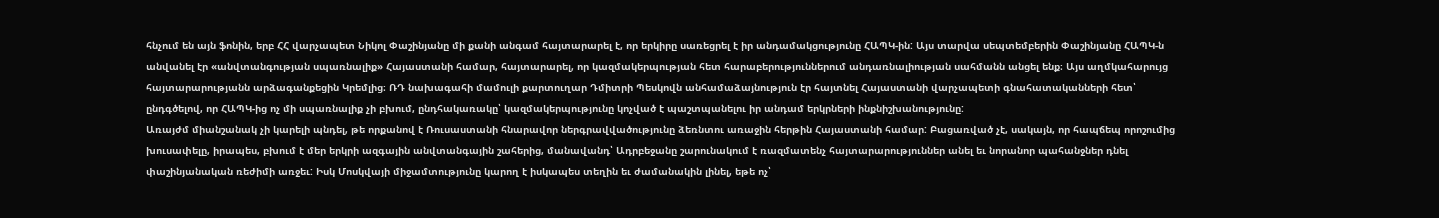հնչում են այն ֆոնին, երբ ՀՀ վարչապետ Նիկոլ Փաշինյանը մի քանի անգամ հայտարարել է, որ երկիրը սառեցրել է իր անդամակցությունը ՀԱՊԿ-ին: Այս տարվա սեպտեմբերին Փաշինյանը ՀԱՊԿ-ն անվանել էր «անվտանգության սպառնալիք» Հայաստանի համար, հայտարարել, որ կազմակերպության հետ հարաբերություններում անդառնալիության սահմանն անցել ենք։ Այս աղմկահարույց հայտարարությանն արձագանքեցին Կրեմլից։ ՌԴ նախագահի մամուլի քարտուղար Դմիտրի Պեսկովն անհամաձայնություն էր հայտնել Հայաստանի վարչապետի գնահատականների հետ՝ ընդգծելով, որ ՀԱՊԿ-ից ոչ մի սպառնալիք չի բխում, ընդհակառակը՝ կազմակերպությունը կոչված է պաշտպանելու իր անդամ երկրների ինքնիշխանությունը:
Առայժմ միանշանակ չի կարելի պնդել, թե որքանով է Ռուսաստանի հնարավոր ներգրավվածությունը ձեռնտու առաջին հերթին Հայաստանի համար: Բացառված չէ, սակայն, որ հապճեպ որոշումից խուսափելը, իրապես, բխում է մեր երկրի ազգային անվտանգային շահերից, մանավանդ՝ Ադրբեջանը շարունակում է ռազմատենչ հայտարարություններ անել եւ նորանոր պահանջներ դնել փաշինյանական ռեժիմի առջեւ: Իսկ Մոսկվայի միջամտությունը կարող է իսկապես տեղին եւ ժամանակին լինել, եթե ոչ՝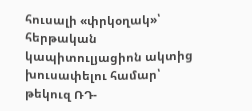հուսալի «փրկօղակ»՝ հերթական կապիտուլյացիոն ակտից խուսափելու համար՝ թեկուզ ՌԴ-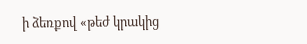ի ձեռքով «թեժ կրակից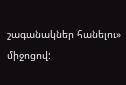շագանակներ հանելու» միջոցով: